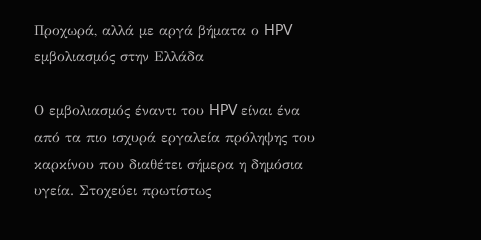Προχωρά, αλλά με αργά βήματα ο HPV εμβολιασμός στην Ελλάδα

Ο εμβολιασμός έναντι του HPV είναι ένα από τα πιο ισχυρά εργαλεία πρόληψης του καρκίνου που διαθέτει σήμερα η δημόσια υγεία. Στοχεύει πρωτίστως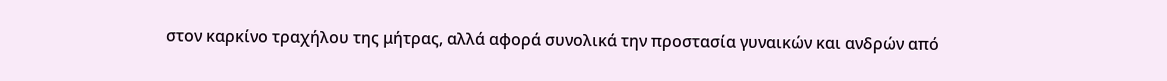στον καρκίνο τραχήλου της μήτρας, αλλά αφορά συνολικά την προστασία γυναικών και ανδρών από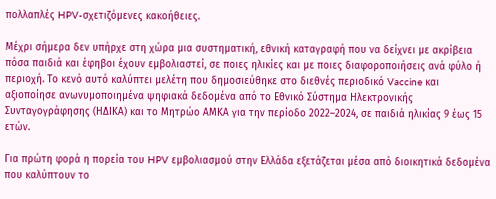πολλαπλές HPV-σχετιζόμενες κακοήθειες.

Μέχρι σήμερα δεν υπήρχε στη χώρα μια συστηματική, εθνική καταγραφή που να δείχνει με ακρίβεια πόσα παιδιά και έφηβοι έχουν εμβολιαστεί, σε ποιες ηλικίες και με ποιες διαφοροποιήσεις ανά φύλο ή περιοχή. Το κενό αυτό καλύπτει μελέτη που δημοσιεύθηκε στο διεθνές περιοδικό Vaccine και αξιοποίησε ανωνυμοποιημένα ψηφιακά δεδομένα από το Εθνικό Σύστημα Ηλεκτρονικής Συνταγογράφησης (ΗΔΙΚΑ) και το Μητρώο ΑΜΚΑ για την περίοδο 2022–2024, σε παιδιά ηλικίας 9 έως 15 ετών.

Για πρώτη φορά η πορεία του HPV εμβολιασμού στην Ελλάδα εξετάζεται μέσα από διοικητικά δεδομένα που καλύπτουν το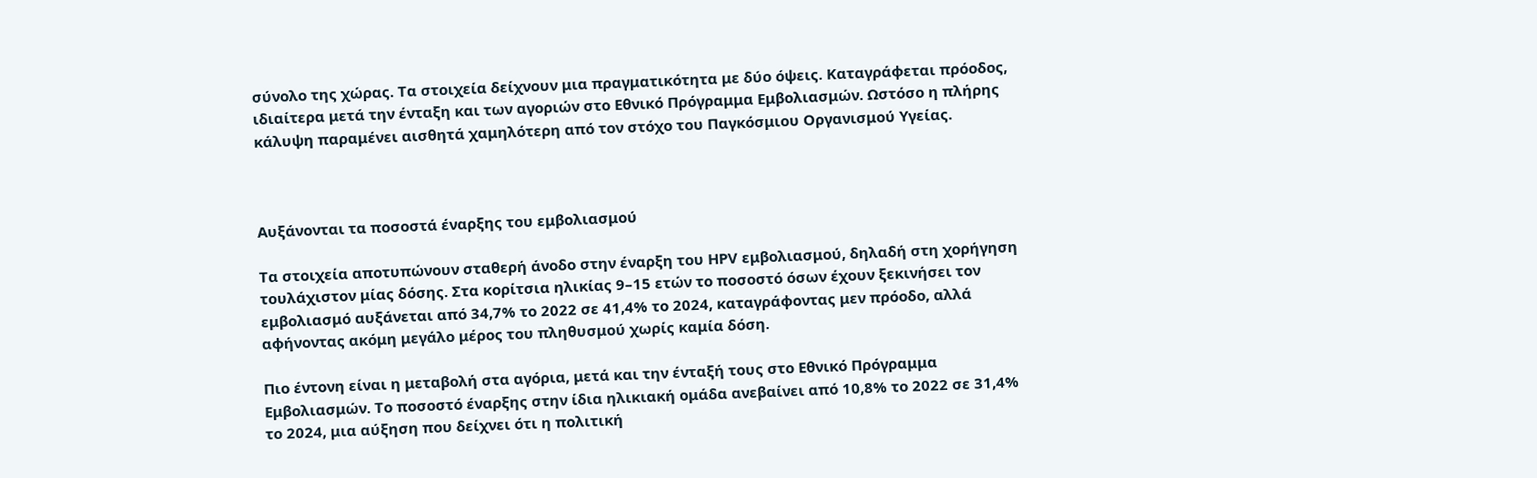σύνολο της χώρας. Τα στοιχεία δείχνουν μια πραγματικότητα με δύο όψεις. Καταγράφεται πρόοδος, ιδιαίτερα μετά την ένταξη και των αγοριών στο Εθνικό Πρόγραμμα Εμβολιασμών. Ωστόσο η πλήρης κάλυψη παραμένει αισθητά χαμηλότερη από τον στόχο του Παγκόσμιου Οργανισμού Υγείας.



Αυξάνονται τα ποσοστά έναρξης του εμβολιασμού

Τα στοιχεία αποτυπώνουν σταθερή άνοδο στην έναρξη του HPV εμβολιασμού, δηλαδή στη χορήγηση τουλάχιστον μίας δόσης. Στα κορίτσια ηλικίας 9–15 ετών το ποσοστό όσων έχουν ξεκινήσει τον εμβολιασμό αυξάνεται από 34,7% το 2022 σε 41,4% το 2024, καταγράφοντας μεν πρόοδο, αλλά αφήνοντας ακόμη μεγάλο μέρος του πληθυσμού χωρίς καμία δόση.

Πιο έντονη είναι η μεταβολή στα αγόρια, μετά και την ένταξή τους στο Εθνικό Πρόγραμμα Εμβολιασμών. Το ποσοστό έναρξης στην ίδια ηλικιακή ομάδα ανεβαίνει από 10,8% το 2022 σε 31,4% το 2024, μια αύξηση που δείχνει ότι η πολιτική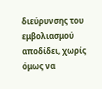διεύρυνσης του εμβολιασμού αποδίδει, χωρίς όμως να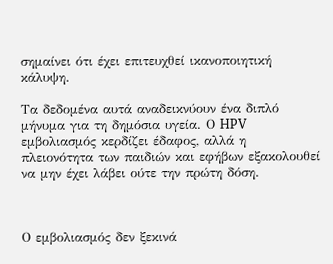σημαίνει ότι έχει επιτευχθεί ικανοποιητική κάλυψη.

Τα δεδομένα αυτά αναδεικνύουν ένα διπλό μήνυμα για τη δημόσια υγεία. Ο HPV εμβολιασμός κερδίζει έδαφος, αλλά η πλειονότητα των παιδιών και εφήβων εξακολουθεί να μην έχει λάβει ούτε την πρώτη δόση.



Ο εμβολιασμός δεν ξεκινά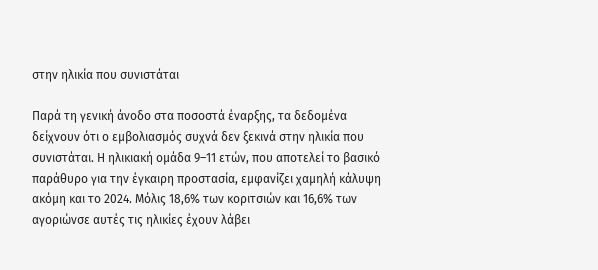στην ηλικία που συνιστάται

Παρά τη γενική άνοδο στα ποσοστά έναρξης, τα δεδομένα δείχνουν ότι ο εμβολιασμός συχνά δεν ξεκινά στην ηλικία που συνιστάται. Η ηλικιακή ομάδα 9–11 ετών, που αποτελεί το βασικό παράθυρο για την έγκαιρη προστασία, εμφανίζει χαμηλή κάλυψη ακόμη και το 2024. Μόλις 18,6% των κοριτσιών και 16,6% των αγοριώνσε αυτές τις ηλικίες έχουν λάβει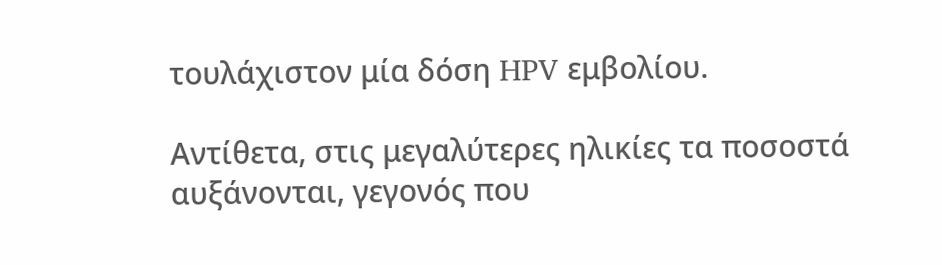τουλάχιστον μία δόση HPV εμβολίου.

Αντίθετα, στις μεγαλύτερες ηλικίες τα ποσοστά αυξάνονται, γεγονός που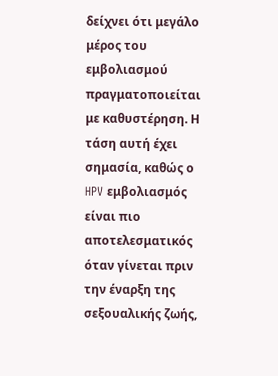δείχνει ότι μεγάλο μέρος του εμβολιασμού πραγματοποιείται με καθυστέρηση. Η τάση αυτή έχει σημασία, καθώς ο HPV εμβολιασμός είναι πιο αποτελεσματικός όταν γίνεται πριν την έναρξη της σεξουαλικής ζωής,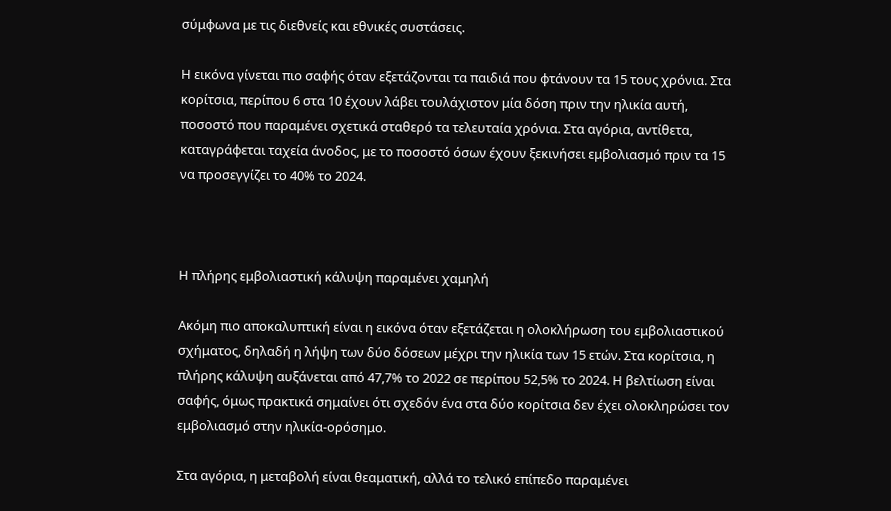σύμφωνα με τις διεθνείς και εθνικές συστάσεις.

Η εικόνα γίνεται πιο σαφής όταν εξετάζονται τα παιδιά που φτάνουν τα 15 τους χρόνια. Στα κορίτσια, περίπου 6 στα 10 έχουν λάβει τουλάχιστον μία δόση πριν την ηλικία αυτή, ποσοστό που παραμένει σχετικά σταθερό τα τελευταία χρόνια. Στα αγόρια, αντίθετα, καταγράφεται ταχεία άνοδος, με το ποσοστό όσων έχουν ξεκινήσει εμβολιασμό πριν τα 15 να προσεγγίζει το 40% το 2024.



Η πλήρης εμβολιαστική κάλυψη παραμένει χαμηλή

Ακόμη πιο αποκαλυπτική είναι η εικόνα όταν εξετάζεται η ολοκλήρωση του εμβολιαστικού σχήματος, δηλαδή η λήψη των δύο δόσεων μέχρι την ηλικία των 15 ετών. Στα κορίτσια, η πλήρης κάλυψη αυξάνεται από 47,7% το 2022 σε περίπου 52,5% το 2024. Η βελτίωση είναι σαφής, όμως πρακτικά σημαίνει ότι σχεδόν ένα στα δύο κορίτσια δεν έχει ολοκληρώσει τον εμβολιασμό στην ηλικία-ορόσημο.

Στα αγόρια, η μεταβολή είναι θεαματική, αλλά το τελικό επίπεδο παραμένει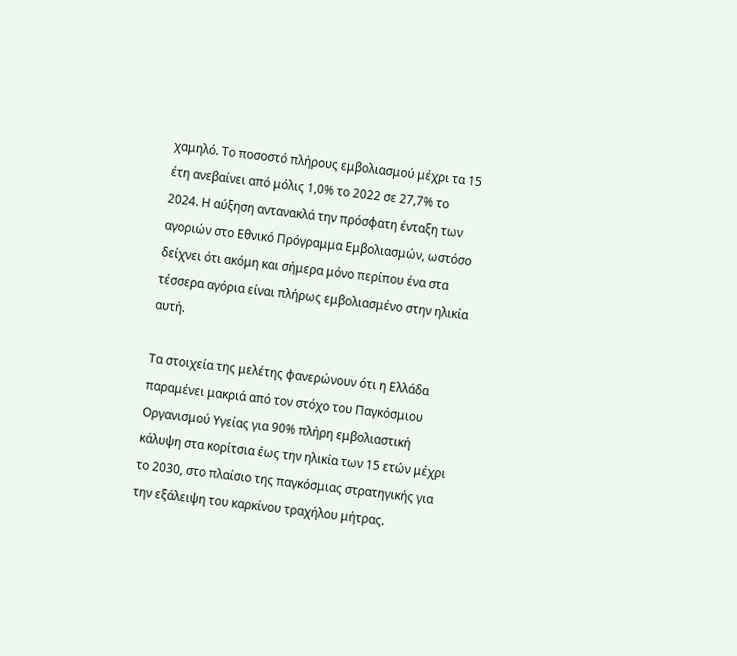χαμηλό. Το ποσοστό πλήρους εμβολιασμού μέχρι τα 15 έτη ανεβαίνει από μόλις 1,0% το 2022 σε 27,7% το 2024. Η αύξηση αντανακλά την πρόσφατη ένταξη των αγοριών στο Εθνικό Πρόγραμμα Εμβολιασμών, ωστόσο δείχνει ότι ακόμη και σήμερα μόνο περίπου ένα στα τέσσερα αγόρια είναι πλήρως εμβολιασμένο στην ηλικία αυτή.

Τα στοιχεία της μελέτης φανερώνουν ότι η Ελλάδα παραμένει μακριά από τον στόχο του Παγκόσμιου Οργανισμού Υγείας για 90% πλήρη εμβολιαστική κάλυψη στα κορίτσια έως την ηλικία των 15 ετών μέχρι το 2030, στο πλαίσιο της παγκόσμιας στρατηγικής για την εξάλειψη του καρκίνου τραχήλου μήτρας.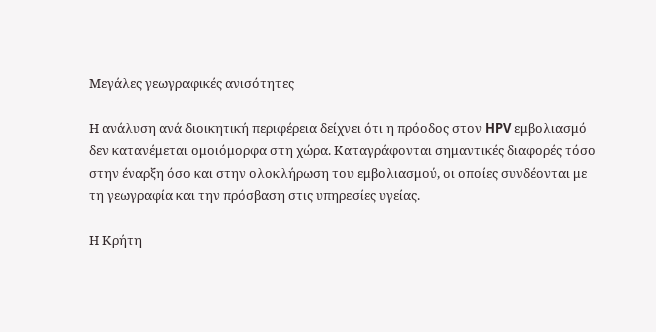Μεγάλες γεωγραφικές ανισότητες

Η ανάλυση ανά διοικητική περιφέρεια δείχνει ότι η πρόοδος στον HPV εμβολιασμό δεν κατανέμεται ομοιόμορφα στη χώρα. Καταγράφονται σημαντικές διαφορές τόσο στην έναρξη όσο και στην ολοκλήρωση του εμβολιασμού, οι οποίες συνδέονται με τη γεωγραφία και την πρόσβαση στις υπηρεσίες υγείας.

Η Κρήτη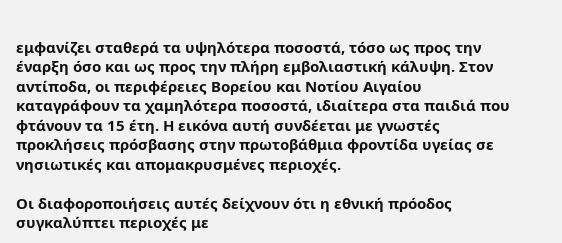εμφανίζει σταθερά τα υψηλότερα ποσοστά, τόσο ως προς την έναρξη όσο και ως προς την πλήρη εμβολιαστική κάλυψη. Στον αντίποδα, οι περιφέρειες Βορείου και Νοτίου Αιγαίου καταγράφουν τα χαμηλότερα ποσοστά, ιδιαίτερα στα παιδιά που φτάνουν τα 15 έτη. Η εικόνα αυτή συνδέεται με γνωστές προκλήσεις πρόσβασης στην πρωτοβάθμια φροντίδα υγείας σε νησιωτικές και απομακρυσμένες περιοχές.

Οι διαφοροποιήσεις αυτές δείχνουν ότι η εθνική πρόοδος συγκαλύπτει περιοχές με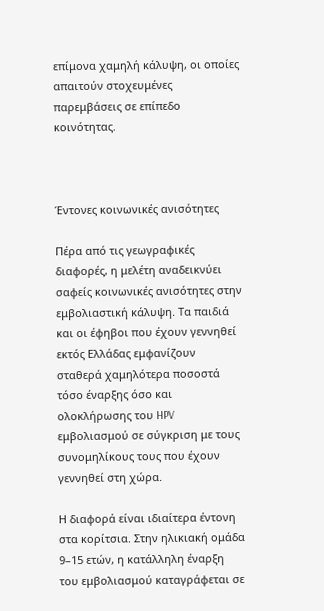επίμονα χαμηλή κάλυψη, οι οποίες απαιτούν στοχευμένες παρεμβάσεις σε επίπεδο κοινότητας.



Έντονες κοινωνικές ανισότητες

Πέρα από τις γεωγραφικές διαφορές, η μελέτη αναδεικνύει σαφείς κοινωνικές ανισότητες στην εμβολιαστική κάλυψη. Τα παιδιά και οι έφηβοι που έχουν γεννηθεί εκτός Ελλάδας εμφανίζουν σταθερά χαμηλότερα ποσοστά τόσο έναρξης όσο και ολοκλήρωσης του HPV εμβολιασμού σε σύγκριση με τους συνομηλίκους τους που έχουν γεννηθεί στη χώρα.

Η διαφορά είναι ιδιαίτερα έντονη στα κορίτσια. Στην ηλικιακή ομάδα 9–15 ετών, η κατάλληλη έναρξη του εμβολιασμού καταγράφεται σε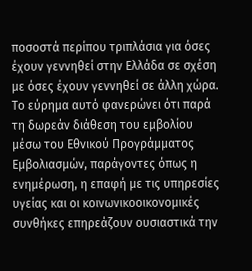ποσοστά περίπου τριπλάσια για όσες έχουν γεννηθεί στην Ελλάδα σε σχέση με όσες έχουν γεννηθεί σε άλλη χώρα. Το εύρημα αυτό φανερώνει ότι παρά τη δωρεάν διάθεση του εμβολίου μέσω του Εθνικού Προγράμματος Εμβολιασμών, παράγοντες όπως η ενημέρωση, η επαφή με τις υπηρεσίες υγείας και οι κοινωνικοοικονομικές συνθήκες επηρεάζουν ουσιαστικά την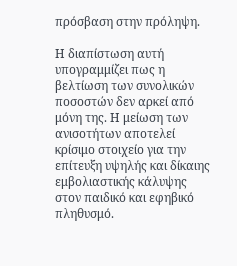πρόσβαση στην πρόληψη.

Η διαπίστωση αυτή υπογραμμίζει πως η βελτίωση των συνολικών ποσοστών δεν αρκεί από μόνη της. Η μείωση των ανισοτήτων αποτελεί κρίσιμο στοιχείο για την επίτευξη υψηλής και δίκαιης εμβολιαστικής κάλυψης στον παιδικό και εφηβικό πληθυσμό.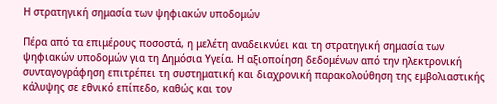Η στρατηγική σημασία των ψηφιακών υποδομών

Πέρα από τα επιμέρους ποσοστά, η μελέτη αναδεικνύει και τη στρατηγική σημασία των ψηφιακών υποδομών για τη Δημόσια Υγεία. Η αξιοποίηση δεδομένων από την ηλεκτρονική συνταγογράφηση επιτρέπει τη συστηματική και διαχρονική παρακολούθηση της εμβολιαστικής κάλυψης σε εθνικό επίπεδο, καθώς και τον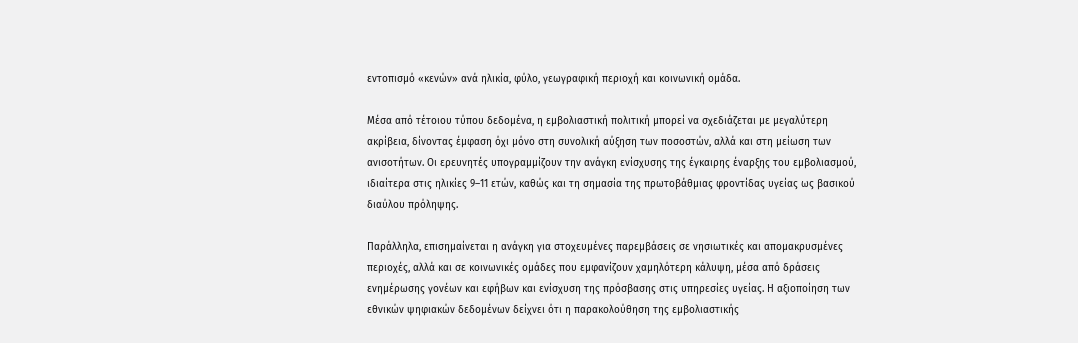εντοπισμό «κενών» ανά ηλικία, φύλο, γεωγραφική περιοχή και κοινωνική ομάδα.

Μέσα από τέτοιου τύπου δεδομένα, η εμβολιαστική πολιτική μπορεί να σχεδιάζεται με μεγαλύτερη ακρίβεια, δίνοντας έμφαση όχι μόνο στη συνολική αύξηση των ποσοστών, αλλά και στη μείωση των ανισοτήτων. Οι ερευνητές υπογραμμίζουν την ανάγκη ενίσχυσης της έγκαιρης έναρξης του εμβολιασμού, ιδιαίτερα στις ηλικίες 9–11 ετών, καθώς και τη σημασία της πρωτοβάθμιας φροντίδας υγείας ως βασικού διαύλου πρόληψης.

Παράλληλα, επισημαίνεται η ανάγκη για στοχευμένες παρεμβάσεις σε νησιωτικές και απομακρυσμένες περιοχές, αλλά και σε κοινωνικές ομάδες που εμφανίζουν χαμηλότερη κάλυψη, μέσα από δράσεις ενημέρωσης γονέων και εφήβων και ενίσχυση της πρόσβασης στις υπηρεσίες υγείας. Η αξιοποίηση των εθνικών ψηφιακών δεδομένων δείχνει ότι η παρακολούθηση της εμβολιαστικής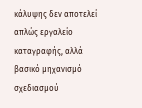κάλυψης δεν αποτελεί απλώς εργαλείο καταγραφής, αλλά βασικό μηχανισμό σχεδιασμού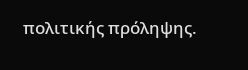πολιτικής πρόληψης.